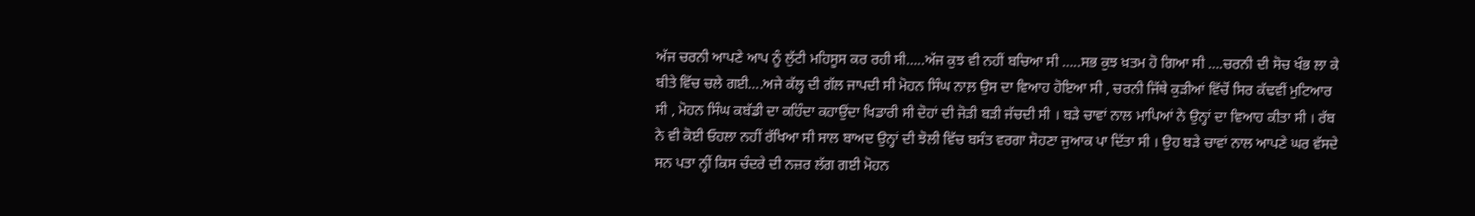ਅੱਜ ਚਰਨੀ ਆਪਣੇ ਆਪ ਨੂੰ ਲੁੱਟੀ ਮਹਿਸੂਸ ਕਰ ਰਹੀ ਸੀ…..ਅੱਜ ਕੁਝ ਵੀ ਨਹੀਂ ਬਚਿਆ ਸੀ …..ਸਭ ਕੁਝ ਖ਼ਤਮ ਹੋ ਗਿਆ ਸੀ ….ਚਰਨੀ ਦੀ ਸੋਚ ਖੰਭ ਲਾ ਕੇ ਬੀਤੇ ਵਿੱਚ ਚਲੇ ਗਈ….ਅਜੇ ਕੱਲ੍ਹ ਦੀ ਗੱਲ ਜਾਪਦੀ ਸੀ ਮੋਹਨ ਸਿੰਘ ਨਾਲ਼ ਉਸ ਦਾ ਵਿਆਹ ਹੋਇਆ ਸੀ , ਚਰਨੀ ਜਿੱਥੇ ਕੁੜੀਆਂ ਵਿੱਚੋਂ ਸਿਰ ਕੱਢਵੀਂ ਮੁਟਿਆਰ ਸੀ , ਮੋਹਨ ਸਿੰਘ ਕਬੱਡੀ ਦਾ ਕਹਿੰਦਾ ਕਹਾਉਂਦਾ ਖਿਡਾਰੀ ਸੀ ਦੋਹਾਂ ਦੀ ਜੋੜੀ ਬੜੀ ਜੱਚਦੀ ਸੀ । ਬੜੇ ਚਾਵਾਂ ਨਾਲ ਮਾਪਿਆਂ ਨੇ ਉਨ੍ਹਾਂ ਦਾ ਵਿਆਹ ਕੀਤਾ ਸੀ । ਰੱਬ ਨੇ ਵੀ ਕੋਈ ਓਹਲਾ ਨਹੀਂ ਰੱਖਿਆ ਸੀ ਸਾਲ ਬਾਅਦ ਉਨ੍ਹਾਂ ਦੀ ਝੋਲੀ ਵਿੱਚ ਬਸੰਤ ਵਰਗਾ ਸੋਹਣਾ ਜੁਆਕ ਪਾ ਦਿੱਤਾ ਸੀ । ਉਹ ਬੜੇ ਚਾਵਾਂ ਨਾਲ ਆਪਣੇ ਘਰ ਵੱਸਦੇ ਸਨ ਪਤਾ ਨ੍ਹੀਂ ਕਿਸ ਚੰਦਰੇ ਦੀ ਨਜ਼ਰ ਲੱਗ ਗਈ ਮੋਹਨ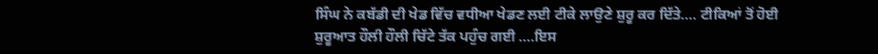ਸਿੰਘ ਨੇ ਕਬੱਡੀ ਦੀ ਖੇਡ ਵਿੱਚ ਵਧੀਆ ਖੇਡਣ ਲਈ ਟੀਕੇ ਲਾਉਣੇ ਸ਼ੁਰੂ ਕਰ ਦਿੱਤੇ…. ਟੀਕਿਆਂ ਤੋਂ ਹੋਈ ਸ਼ੁਰੂਆਤ ਹੌਲੀ ਹੌਲੀ ਚਿੱਟੇ ਤੱਕ ਪਹੁੰਚ ਗਈ ….ਇਸ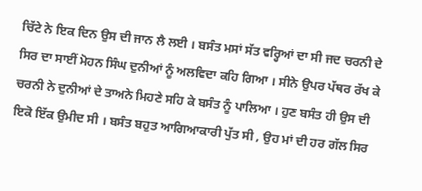ਚਿੱਟੇ ਨੇ ਇਕ ਦਿਨ ਉਸ ਦੀ ਜਾਨ ਲੈ ਲਈ । ਬਸੰਤ ਮਸਾਂ ਸੱਤ ਵਰ੍ਹਿਆਂ ਦਾ ਸੀ ਜਦ ਚਰਨੀ ਦੇ ਸਿਰ ਦਾ ਸਾਈਂ ਮੋਹਨ ਸਿੰਘ ਦੁਨੀਆਂ ਨੂੰ ਅਲਵਿਦਾ ਕਹਿ ਗਿਆ । ਸੀਨੇ ਉਪਰ ਪੱਥਰ ਰੱਖ ਕੇ ਚਰਨੀ ਨੇ ਦੁਨੀਆਂ ਦੇ ਤਾਅਨੇ ਮਿਹਣੇ ਸਹਿ ਕੇ ਬਸੰਤ ਨੂੰ ਪਾਲਿਆ । ਹੁਣ ਬਸੰਤ ਹੀ ਉਸ ਦੀ ਇਕੋ ਇੱਕ ਉਮੀਦ ਸੀ । ਬਸੰਤ ਬਹੁਤ ਆਗਿਆਕਾਰੀ ਪੁੱਤ ਸੀ , ਉਹ ਮਾਂ ਦੀ ਹਰ ਗੱਲ ਸਿਰ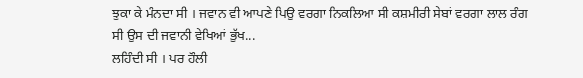ਝੁਕਾ ਕੇ ਮੰਨਦਾ ਸੀ । ਜਵਾਨ ਵੀ ਆਪਣੇ ਪਿਉ ਵਰਗਾ ਨਿਕਲਿਆ ਸੀ ਕਸ਼ਮੀਰੀ ਸੇਬਾਂ ਵਰਗਾ ਲਾਲ ਰੰਗ ਸੀ ਉਸ ਦੀ ਜਵਾਨੀ ਵੇਖਿਆਂ ਭੁੱਖ...
ਲਹਿੰਦੀ ਸੀ । ਪਰ ਹੌਲੀ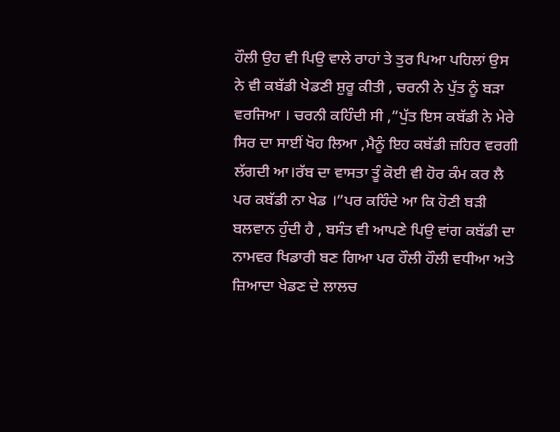ਹੌਲੀ ਉਹ ਵੀ ਪਿਉ ਵਾਲੇ ਰਾਹਾਂ ਤੇ ਤੁਰ ਪਿਆ ਪਹਿਲਾਂ ਉਸ ਨੇ ਵੀ ਕਬੱਡੀ ਖੇਡਣੀ ਸ਼ੁਰੂ ਕੀਤੀ , ਚਰਨੀ ਨੇ ਪੁੱਤ ਨੂੰ ਬੜਾ ਵਰਜਿਆ । ਚਰਨੀ ਕਹਿੰਦੀ ਸੀ ,”ਪੁੱਤ ਇਸ ਕਬੱਡੀ ਨੇ ਮੇਰੇ ਸਿਰ ਦਾ ਸਾਈਂ ਖੋਹ ਲਿਆ ,ਮੈਨੂੰ ਇਹ ਕਬੱਡੀ ਜ਼ਹਿਰ ਵਰਗੀ ਲੱਗਦੀ ਆ।ਰੱਬ ਦਾ ਵਾਸਤਾ ਤੂੰ ਕੋਈ ਵੀ ਹੋਰ ਕੰਮ ਕਰ ਲੈ ਪਰ ਕਬੱਡੀ ਨਾ ਖੇਡ ।”ਪਰ ਕਹਿੰਦੇ ਆ ਕਿ ਹੋਣੀ ਬੜੀ ਬਲਵਾਨ ਹੁੰਦੀ ਹੈ , ਬਸੰਤ ਵੀ ਆਪਣੇ ਪਿਉ ਵਾਂਗ ਕਬੱਡੀ ਦਾ ਨਾਮਵਰ ਖਿਡਾਰੀ ਬਣ ਗਿਆ ਪਰ ਹੌਲੀ ਹੌਲੀ ਵਧੀਆ ਅਤੇ ਜ਼ਿਆਦਾ ਖੇਡਣ ਦੇ ਲਾਲਚ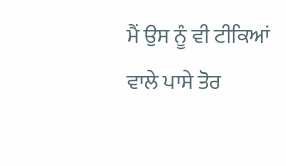ਮੈਂ ਉਸ ਨੂੰ ਵੀ ਟੀਕਿਆਂ ਵਾਲੇ ਪਾਸੇ ਤੋਰ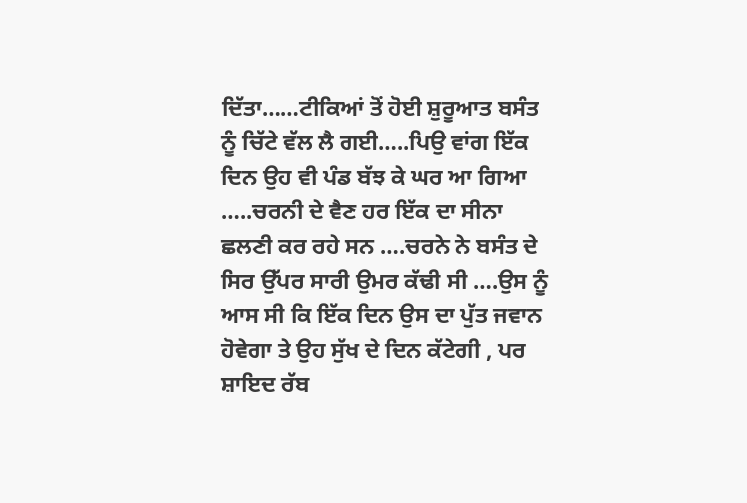ਦਿੱਤਾ……ਟੀਕਿਆਂ ਤੋਂ ਹੋਈ ਸ਼ੁਰੂਆਤ ਬਸੰਤ ਨੂੰ ਚਿੱਟੇ ਵੱਲ ਲੈ ਗਈ…..ਪਿਉ ਵਾਂਗ ਇੱਕ ਦਿਨ ਉਹ ਵੀ ਪੰਡ ਬੱਝ ਕੇ ਘਰ ਆ ਗਿਆ …..ਚਰਨੀ ਦੇ ਵੈਣ ਹਰ ਇੱਕ ਦਾ ਸੀਨਾ ਛਲਣੀ ਕਰ ਰਹੇ ਸਨ ….ਚਰਨੇ ਨੇ ਬਸੰਤ ਦੇ ਸਿਰ ਉੱਪਰ ਸਾਰੀ ਉਮਰ ਕੱਢੀ ਸੀ ….ਉਸ ਨੂੰ ਆਸ ਸੀ ਕਿ ਇੱਕ ਦਿਨ ਉਸ ਦਾ ਪੁੱਤ ਜਵਾਨ ਹੋਵੇਗਾ ਤੇ ਉਹ ਸੁੱਖ ਦੇ ਦਿਨ ਕੱਟੇਗੀ , ਪਰ ਸ਼ਾਇਦ ਰੱਬ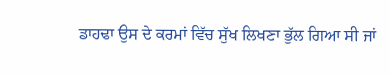ਡਾਹਢਾ ਉਸ ਦੇ ਕਰਮਾਂ ਵਿੱਚ ਸੁੱਖ ਲਿਖਣਾ ਭੁੱਲ ਗਿਆ ਸੀ ਜਾਂ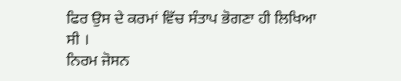ਫਿਰ ਉਸ ਦੇ ਕਰਮਾਂ ਵਿੱਚ ਸੰਤਾਪ ਭੋਗਣਾ ਹੀ ਲਿਖਿਆ ਸੀ ।
ਨਿਰਮ ਜੋਸਨ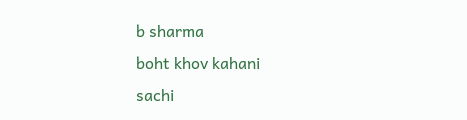b sharma
boht khov kahani
sachi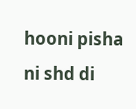hooni pisha ni shd di